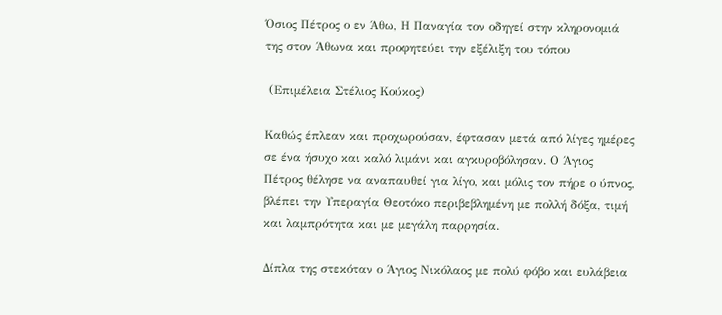Όσιος Πέτρος ο εν Άθω, Η Παναγία τον οδηγεί στην κληρονομιά της στον Άθωνα και προφητεύει την εξέλιξη του τόπου

 (Επιμέλεια Στέλιος Κούκος)

Καθώς έπλεαν και προχωρούσαν, έφτασαν μετά από λίγες ημέρες σε ένα ήσυχο και καλό λιμάνι και αγκυροβόλησαν. Ο Άγιος Πέτρος θέλησε να αναπαυθεί για λίγο, και μόλις τον πήρε ο ύπνος, βλέπει την Υπεραγία Θεοτόκο περιβεβλημένη με πολλή δόξα, τιμή και λαμπρότητα και με μεγάλη παρρησία.

Δίπλα της στεκόταν ο Άγιος Νικόλαος με πολύ φόβο και ευλάβεια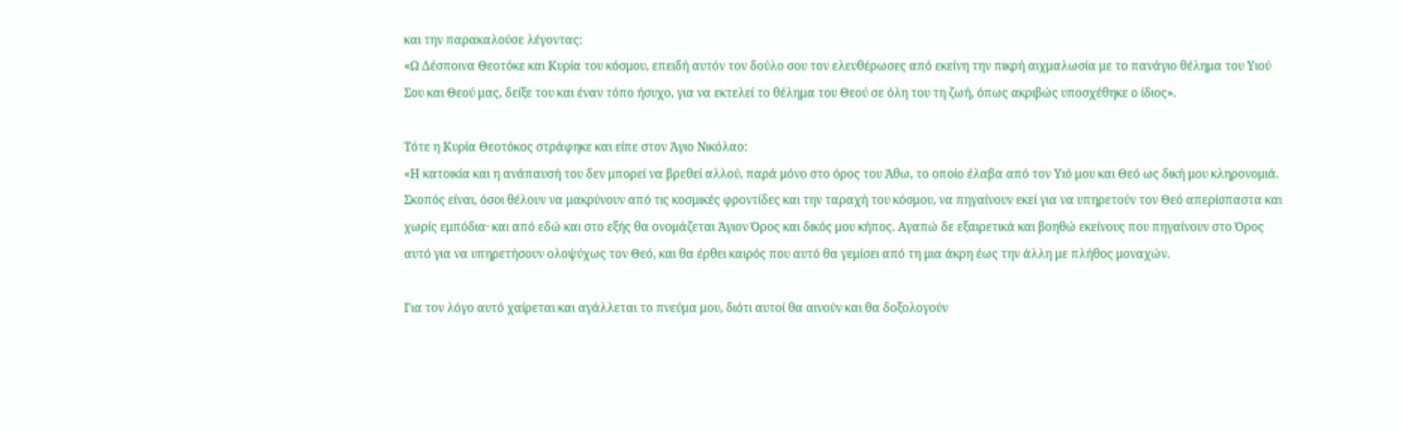και την παρακαλούσε λέγοντας:
«Ω Δέσποινα Θεοτόκε και Κυρία του κόσμου, επειδή αυτόν τον δούλο σου τον ελευθέρωσες από εκείνη την πικρή αιχμαλωσία με το πανάγιο θέλημα του Υιού Σου και Θεού μας, δείξε του και έναν τόπο ήσυχο, για να εκτελεί το θέλημα του Θεού σε όλη του τη ζωή, όπως ακριβώς υποσχέθηκε ο ίδιος».

Τότε η Κυρία Θεοτόκος στράφηκε και είπε στον Άγιο Νικόλαο:
«Η κατοικία και η ανάπαυσή του δεν μπορεί να βρεθεί αλλού, παρά μόνο στο όρος του Άθω, το οποίο έλαβα από τον Υιό μου και Θεό ως δική μου κληρονομιά. Σκοπός είναι, όσοι θέλουν να μακρύνουν από τις κοσμικές φροντίδες και την ταραχή του κόσμου, να πηγαίνουν εκεί για να υπηρετούν τον Θεό απερίσπαστα και χωρίς εμπόδια· και από εδώ και στο εξής θα ονομάζεται Άγιον Όρος και δικός μου κήπος. Αγαπώ δε εξαιρετικά και βοηθώ εκείνους που πηγαίνουν στο Όρος αυτό για να υπηρετήσουν ολοψύχως τον Θεό, και θα έρθει καιρός που αυτό θα γεμίσει από τη μια άκρη έως την άλλη με πλήθος μοναχών.

Για τον λόγο αυτό χαίρεται και αγάλλεται το πνεύμα μου, διότι αυτοί θα αινούν και θα δοξολογούν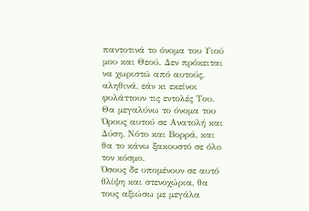παντοτινά το όνομα του Υιού μου και Θεού. Δεν πρόκειται να χωριστώ από αυτούς, αληθινά, εάν κι εκείνοι φυλάττουν τις εντολές Του. Θα μεγαλύνω το όνομα του Όρους αυτού σε Ανατολή και Δύση, Νότο και Βορρά, και θα το κάνω ξακουστό σε όλο τον κόσμο.
Όσους δε υπομένουν σε αυτό θλίψη και στενοχώρια, θα τους αξιώσω με μεγάλα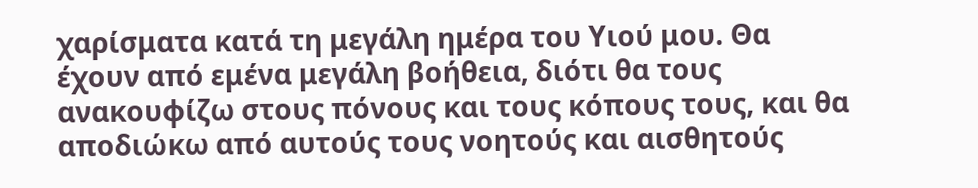χαρίσματα κατά τη μεγάλη ημέρα του Υιού μου. Θα έχουν από εμένα μεγάλη βοήθεια, διότι θα τους ανακουφίζω στους πόνους και τους κόπους τους, και θα αποδιώκω από αυτούς τους νοητούς και αισθητούς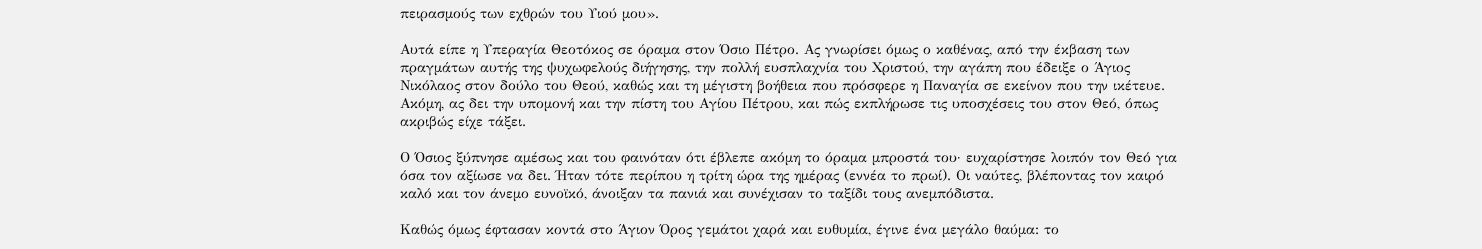πειρασμούς των εχθρών του Υιού μου».

Αυτά είπε η Υπεραγία Θεοτόκος σε όραμα στον Όσιο Πέτρο. Ας γνωρίσει όμως ο καθένας, από την έκβαση των πραγμάτων αυτής της ψυχωφελούς διήγησης, την πολλή ευσπλαχνία του Χριστού, την αγάπη που έδειξε ο Άγιος Νικόλαος στον δούλο του Θεού, καθώς και τη μέγιστη βοήθεια που πρόσφερε η Παναγία σε εκείνον που την ικέτευε. Ακόμη, ας δει την υπομονή και την πίστη του Αγίου Πέτρου, και πώς εκπλήρωσε τις υποσχέσεις του στον Θεό, όπως ακριβώς είχε τάξει.

Ο Όσιος ξύπνησε αμέσως και του φαινόταν ότι έβλεπε ακόμη το όραμα μπροστά του· ευχαρίστησε λοιπόν τον Θεό για όσα τον αξίωσε να δει. Ήταν τότε περίπου η τρίτη ώρα της ημέρας (εννέα το πρωί). Οι ναύτες, βλέποντας τον καιρό καλό και τον άνεμο ευνοϊκό, άνοιξαν τα πανιά και συνέχισαν το ταξίδι τους ανεμπόδιστα.

Καθώς όμως έφτασαν κοντά στο Άγιον Όρος γεμάτοι χαρά και ευθυμία, έγινε ένα μεγάλο θαύμα: το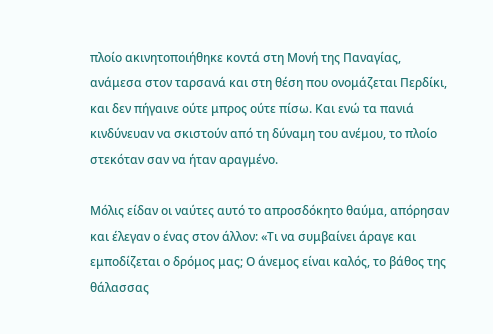πλοίο ακινητοποιήθηκε κοντά στη Μονή της Παναγίας, ανάμεσα στον ταρσανά και στη θέση που ονομάζεται Περδίκι, και δεν πήγαινε ούτε μπρος ούτε πίσω. Και ενώ τα πανιά κινδύνευαν να σκιστούν από τη δύναμη του ανέμου, το πλοίο στεκόταν σαν να ήταν αραγμένο.

Μόλις είδαν οι ναύτες αυτό το απροσδόκητο θαύμα, απόρησαν και έλεγαν ο ένας στον άλλον: «Τι να συμβαίνει άραγε και εμποδίζεται ο δρόμος μας; Ο άνεμος είναι καλός, το βάθος της θάλασσας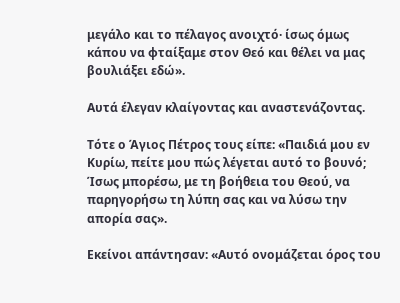μεγάλο και το πέλαγος ανοιχτό· ίσως όμως κάπου να φταίξαμε στον Θεό και θέλει να μας βουλιάξει εδώ».

Αυτά έλεγαν κλαίγοντας και αναστενάζοντας.

Τότε ο Άγιος Πέτρος τους είπε: «Παιδιά μου εν Κυρίω, πείτε μου πώς λέγεται αυτό το βουνό; Ίσως μπορέσω, με τη βοήθεια του Θεού, να παρηγορήσω τη λύπη σας και να λύσω την απορία σας».

Εκείνοι απάντησαν: «Αυτό ονομάζεται όρος του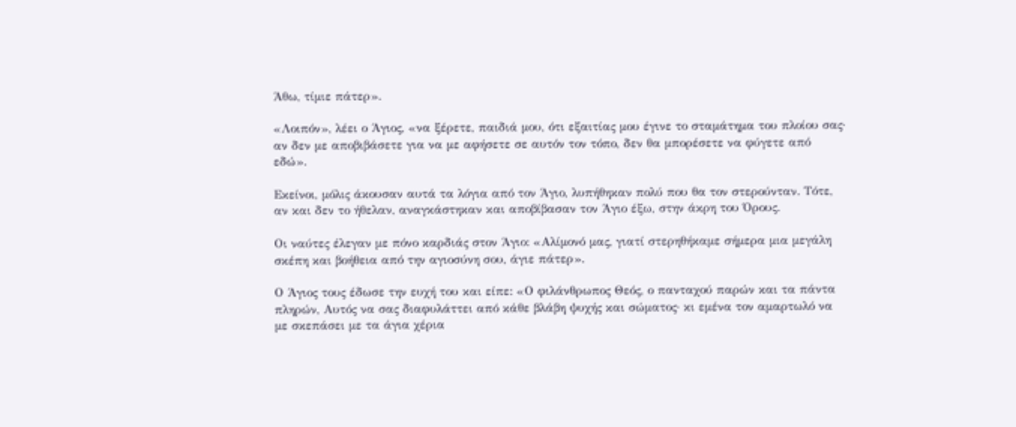Άθω, τίμιε πάτερ».

«Λοιπόν», λέει ο Άγιος, «να ξέρετε, παιδιά μου, ότι εξαιτίας μου έγινε το σταμάτημα του πλοίου σας· αν δεν με αποβιβάσετε για να με αφήσετε σε αυτόν τον τόπο, δεν θα μπορέσετε να φύγετε από εδώ».

Εκείνοι, μόλις άκουσαν αυτά τα λόγια από τον Άγιο, λυπήθηκαν πολύ που θα τον στερούνταν. Τότε, αν και δεν το ήθελαν, αναγκάστηκαν και αποβίβασαν τον Άγιο έξω, στην άκρη του Όρους.

Οι ναύτες έλεγαν με πόνο καρδιάς στον Άγιο: «Αλίμονό μας, γιατί στερηθήκαμε σήμερα μια μεγάλη σκέπη και βοήθεια από την αγιοσύνη σου, άγιε πάτερ».

Ο Άγιος τους έδωσε την ευχή του και είπε: «Ο φιλάνθρωπος Θεός, ο πανταχού παρών και τα πάντα πληρών, Αυτός να σας διαφυλάττει από κάθε βλάβη ψυχής και σώματος· κι εμένα τον αμαρτωλό να με σκεπάσει με τα άγια χέρια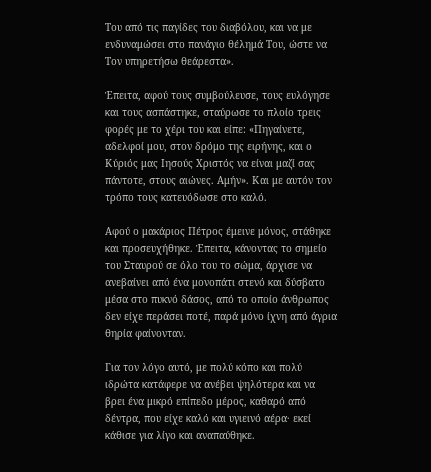Του από τις παγίδες του διαβόλου, και να με ενδυναμώσει στο πανάγιο θέλημά Του, ώστε να Τον υπηρετήσω θεάρεστα».

Έπειτα, αφού τους συμβούλευσε, τους ευλόγησε και τους ασπάστηκε, σταύρωσε το πλοίο τρεις φορές με το χέρι του και είπε: «Πηγαίνετε, αδελφοί μου, στον δρόμο της ειρήνης, και ο Κύριός μας Ιησούς Χριστός να είναι μαζί σας πάντοτε, στους αιώνες. Αμήν». Και με αυτόν τον τρόπο τους κατευόδωσε στο καλό.

Αφού ο μακάριος Πέτρος έμεινε μόνος, στάθηκε και προσευχήθηκε. Έπειτα, κάνοντας το σημείο του Σταυρού σε όλο του το σώμα, άρχισε να ανεβαίνει από ένα μονοπάτι στενό και δύσβατο μέσα στο πυκνό δάσος, από το οποίο άνθρωπος δεν είχε περάσει ποτέ, παρά μόνο ίχνη από άγρια θηρία φαίνονταν.

Για τον λόγο αυτό, με πολύ κόπο και πολύ ιδρώτα κατάφερε να ανέβει ψηλότερα και να βρει ένα μικρό επίπεδο μέρος, καθαρό από δέντρα, που είχε καλό και υγιεινό αέρα· εκεί κάθισε για λίγο και αναπαύθηκε.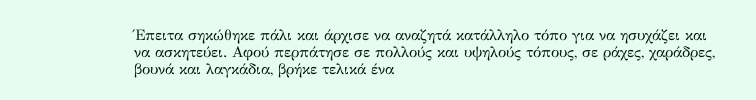Έπειτα σηκώθηκε πάλι και άρχισε να αναζητά κατάλληλο τόπο για να ησυχάζει και να ασκητεύει. Αφού περπάτησε σε πολλούς και υψηλούς τόπους, σε ράχες, χαράδρες, βουνά και λαγκάδια, βρήκε τελικά ένα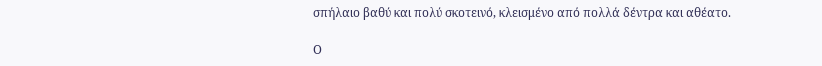σπήλαιο βαθύ και πολύ σκοτεινό, κλεισμένο από πολλά δέντρα και αθέατο.

Ο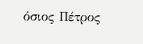όσιος Πέτρος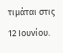τιμάται στις 12 Ιουνίου.